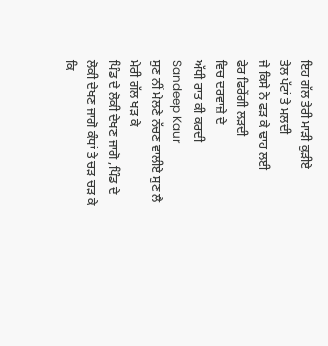ਇਹ ਗੱਲ ਤੇਰੀ ਮਾੜੀ ਕੁੜੀਏ
ਤੇਲ ਪੱਟਾਂ ਤੇ ਮਲਦੀ
ਜੇ ਕਿਸੇ ਨੇ ਫੜ ਕੇ ਢਾਹ ਲਈ
ਫੇਰ ਫਿਰੇਂਗੀ ਲੜਦੀ
ਵਿਚ ਦਰਵਾਜ਼ੇ ਦੇ
ਅੱਧੀ ਰਾਤ ਕੀ ਕਰਦੀ
Sandeep Kaur
ਸੁਣ ਨੀਂ ਮੇਲਣੇ ਨੱਚਣ ਵਾਲੀਏ ਸੁਣ ਲੈ ਮੇਰੀ ਗੱਲ ਖੜ ਕੇ
ਪਿੰਡ ਦੇ ਲੋਕੀ ਦੇਖਣ ਜਾਗੋ ,ਪਿੰਡ ਦੇ ਲੋਕੀ ਦੇਖਣ ਜਾਗੋ ਕੰਧਾਂ ਤੇ ਚੜ ਚੜ ਕੇ
ਕਿ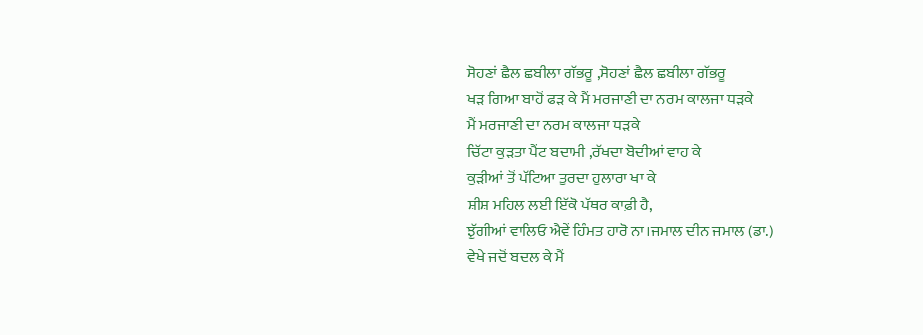ਸੋਹਣਾਂ ਛੈਲ ਛਬੀਲਾ ਗੱਭਰੂ ,ਸੋਹਣਾਂ ਛੈਲ ਛਬੀਲਾ ਗੱਭਰੂ
ਖੜ ਗਿਆ ਬਾਹੋਂ ਫੜ ਕੇ ਮੈਂ ਮਰਜਾਣੀ ਦਾ ਨਰਮ ਕਾਲਜਾ ਧੜਕੇ
ਮੈਂ ਮਰਜਾਣੀ ਦਾ ਨਰਮ ਕਾਲਜਾ ਧੜਕੇ
ਚਿੱਟਾ ਕੁੜਤਾ ਪੈਂਟ ਬਦਾਮੀ ,ਰੱਖਦਾ ਬੋਦੀਆਂ ਵਾਹ ਕੇ
ਕੁੜੀਆਂ ਤੋਂ ਪੱਟਿਆ ਤੁਰਦਾ ਹੁਲਾਰਾ ਖਾ ਕੇ
ਸ਼ੀਸ਼ ਮਹਿਲ ਲਈ ਇੱਕੋ ਪੱਥਰ ਕਾਫ਼ੀ ਹੈ,
ਝੁੱਗੀਆਂ ਵਾਲਿਓ ਐਵੇਂ ਹਿੰਮਤ ਹਾਰੋ ਨਾ।ਜਮਾਲ ਦੀਨ ਜਮਾਲ (ਡਾ.)
ਵੇਖੇ ਜਦੋਂ ਬਦਲ ਕੇ ਮੈਂ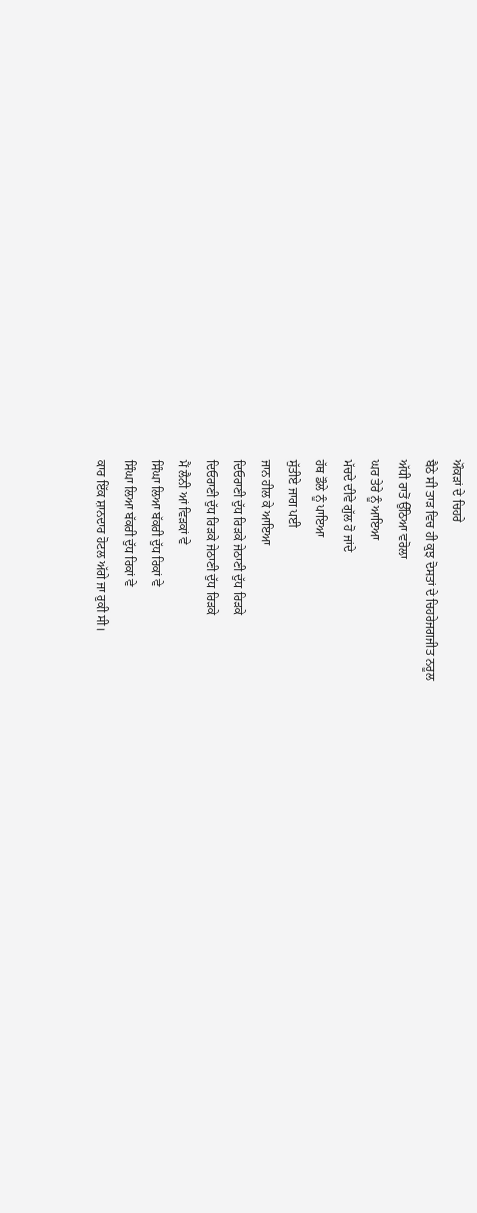ਔਕੜਾਂ ਦੇ ਚਿਹਰੇ
ਬੈਠੇ ਸੀ ਤਾੜ ਵਿਚ ਹੀ ਕੁਝ ਦੋਸਤਾਂ ਦੇ ਚਿਹਰੇਜਗਜੀਤ ਨਰੂਲ
ਅੱਧੀ ਰਾਤੋਂ ਉੱਠਿਆ ਵਰੋਲਾ
ਘਰ ਤੇਰੇ ਨੂੰ ਆਇਆ
ਮੱਚਦੇ ਦੀਵੇ ਗੁੱਲ ਹੋ ਜਾਂਦੇ
ਹੱਥ ਡੌਲੇ ਨੂੰ ਪਾਇਆ
ਸੁੱਤੀਏ ਜਾਗ ਪਈ
ਜਾਨ ਹੀਲ ਕੇ ਆਇਆ
ਦਿਓਰਾਣੀ ਦੁੱਧ ਰਿੜਕੇ ਜੇਠਾਣੀ ਦੁੱਧ ਰਿੜਕੇ
ਦਿਓਰਾਣੀ ਦੁੱਧ ਰਿੜਕੇ ਜੇਠਾਣੀ ਦੁੱਧ ਰਿੜਕੇ
ਮੈਂ ਲੈਨੀ ਆਂ ਵਿੜਕਾਂ ਵੇ
ਸਿੰਘਾ ਲਿਆ ਬੱਕਰੀ ਦੁੱਧ ਰਿਕਾਂ ਵੇ
ਸਿੰਘਾ ਲਿਆ ਬੱਕਰੀ ਦੁੱਧ ਰਿਕਾਂ ਵੇ
ਕਾਰ ਇੱਕ ਸ਼ਾਨਦਾਰ ਹੋਟਲ ਅੱਗੇ ਜਾ ਰੁਕੀ ਸੀ।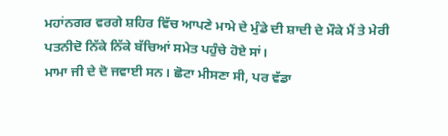ਮਹਾਂਨਗਰ ਵਰਗੇ ਸ਼ਹਿਰ ਵਿੱਚ ਆਪਣੇ ਮਾਮੇ ਦੇ ਮੁੰਡੇ ਦੀ ਸ਼ਾਦੀ ਦੇ ਮੌਕੇ ਮੈਂ ਤੇ ਮੇਰੀ ਪਤਨੀਦੋ ਨਿੱਕੇ ਨਿੱਕੇ ਬੱਚਿਆਂ ਸਮੇਤ ਪਹੁੰਚੇ ਹੋਏ ਸਾਂ।
ਮਾਮਾ ਜੀ ਦੇ ਦੋ ਜਵਾਈ ਸਨ। ਛੋਟਾ ਮੀਸਣਾ ਸੀ, ਪਰ ਵੱਡਾ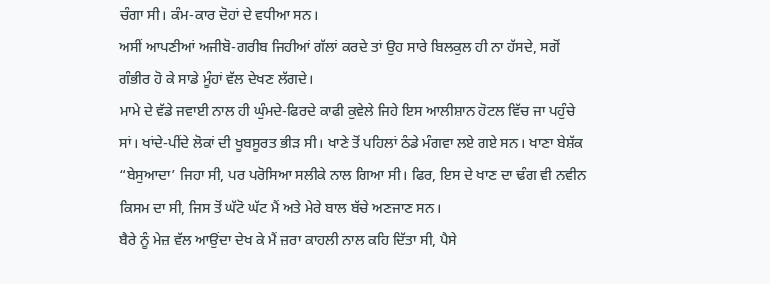ਚੰਗਾ ਸੀ। ਕੰਮ-ਕਾਰ ਦੋਹਾਂ ਦੇ ਵਧੀਆ ਸਨ।
ਅਸੀਂ ਆਪਣੀਆਂ ਅਜੀਬੋ-ਗਰੀਬ ਜਿਹੀਆਂ ਗੱਲਾਂ ਕਰਦੇ ਤਾਂ ਉਹ ਸਾਰੇ ਬਿਲਕੁਲ ਹੀ ਨਾ ਹੱਸਦੇ, ਸਗੋਂ ਗੰਭੀਰ ਹੋ ਕੇ ਸਾਡੇ ਮੂੰਹਾਂ ਵੱਲ ਦੇਖਣ ਲੱਗਦੇ।
ਮਾਮੇ ਦੇ ਵੱਡੇ ਜਵਾਈ ਨਾਲ ਹੀ ਘੁੰਮਦੇ-ਫਿਰਦੇ ਕਾਫੀ ਕੁਵੇਲੇ ਜਿਹੇ ਇਸ ਆਲੀਸ਼ਾਨ ਹੋਟਲ ਵਿੱਚ ਜਾ ਪਹੁੰਚੇ ਸਾਂ। ਖਾਂਦੇ-ਪੀਂਦੇ ਲੋਕਾਂ ਦੀ ਖੂਬਸੂਰਤ ਭੀੜ ਸੀ। ਖਾਣੇ ਤੋਂ ਪਹਿਲਾਂ ਠੰਡੇ ਮੰਗਵਾ ਲਏ ਗਏ ਸਨ। ਖਾਣਾ ਬੇਸ਼ੱਕ “ਬੇਸੁਆਦਾ’ ਜਿਹਾ ਸੀ, ਪਰ ਪਰੋਸਿਆ ਸਲੀਕੇ ਨਾਲ ਗਿਆ ਸੀ। ਫਿਰ, ਇਸ ਦੇ ਖਾਣ ਦਾ ਢੰਗ ਵੀ ਨਵੀਨ ਕਿਸਮ ਦਾ ਸੀ, ਜਿਸ ਤੋਂ ਘੱਟੋ ਘੱਟ ਮੈਂ ਅਤੇ ਮੇਰੇ ਬਾਲ ਬੱਚੇ ਅਣਜਾਣ ਸਨ।
ਬੈਰੇ ਨੂੰ ਮੇਜ਼ ਵੱਲ ਆਉਂਦਾ ਦੇਖ ਕੇ ਮੈਂ ਜ਼ਰਾ ਕਾਹਲੀ ਨਾਲ ਕਹਿ ਦਿੱਤਾ ਸੀ, ਪੈਸੇ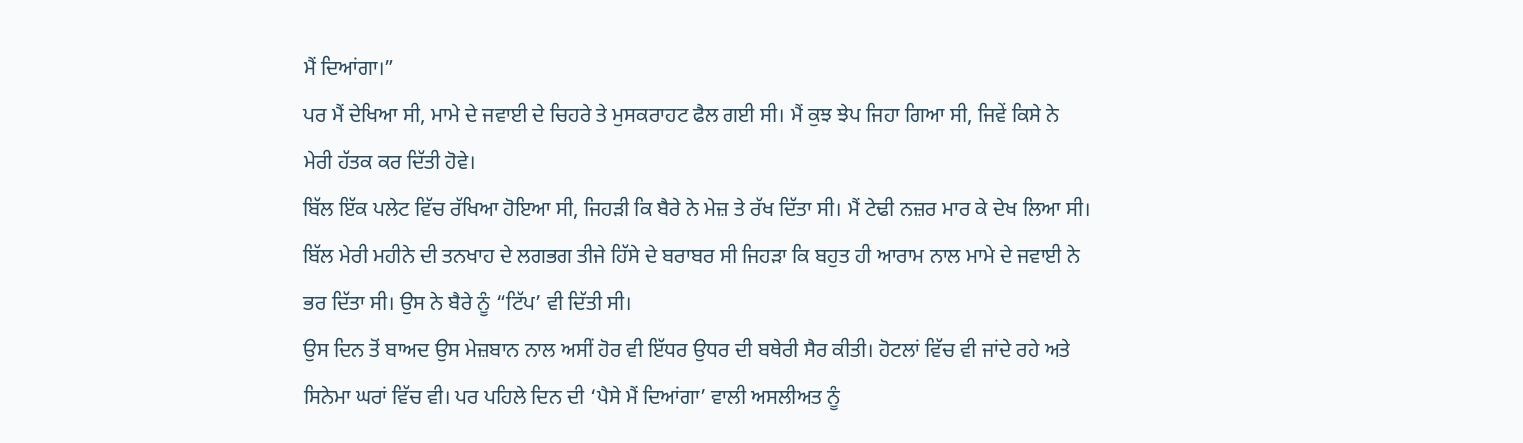ਮੈਂ ਦਿਆਂਗਾ।”
ਪਰ ਮੈਂ ਦੇਖਿਆ ਸੀ, ਮਾਮੇ ਦੇ ਜਵਾਈ ਦੇ ਚਿਹਰੇ ਤੇ ਮੁਸਕਰਾਹਟ ਫੈਲ ਗਈ ਸੀ। ਮੈਂ ਕੁਝ ਝੇਪ ਜਿਹਾ ਗਿਆ ਸੀ, ਜਿਵੇਂ ਕਿਸੇ ਨੇ ਮੇਰੀ ਹੱਤਕ ਕਰ ਦਿੱਤੀ ਹੋਵੇ।
ਬਿੱਲ ਇੱਕ ਪਲੇਟ ਵਿੱਚ ਰੱਖਿਆ ਹੋਇਆ ਸੀ, ਜਿਹੜੀ ਕਿ ਬੈਰੇ ਨੇ ਮੇਜ਼ ਤੇ ਰੱਖ ਦਿੱਤਾ ਸੀ। ਮੈਂ ਟੇਢੀ ਨਜ਼ਰ ਮਾਰ ਕੇ ਦੇਖ ਲਿਆ ਸੀ। ਬਿੱਲ ਮੇਰੀ ਮਹੀਨੇ ਦੀ ਤਨਖਾਹ ਦੇ ਲਗਭਗ ਤੀਜੇ ਹਿੱਸੇ ਦੇ ਬਰਾਬਰ ਸੀ ਜਿਹੜਾ ਕਿ ਬਹੁਤ ਹੀ ਆਰਾਮ ਨਾਲ ਮਾਮੇ ਦੇ ਜਵਾਈ ਨੇ ਭਰ ਦਿੱਤਾ ਸੀ। ਉਸ ਨੇ ਬੈਰੇ ਨੂੰ “ਟਿੱਪ’ ਵੀ ਦਿੱਤੀ ਸੀ।
ਉਸ ਦਿਨ ਤੋਂ ਬਾਅਦ ਉਸ ਮੇਜ਼ਬਾਨ ਨਾਲ ਅਸੀਂ ਹੋਰ ਵੀ ਇੱਧਰ ਉਧਰ ਦੀ ਬਥੇਰੀ ਸੈਰ ਕੀਤੀ। ਹੋਟਲਾਂ ਵਿੱਚ ਵੀ ਜਾਂਦੇ ਰਹੇ ਅਤੇ ਸਿਨੇਮਾ ਘਰਾਂ ਵਿੱਚ ਵੀ। ਪਰ ਪਹਿਲੇ ਦਿਨ ਦੀ ‘ਪੈਸੇ ਮੈਂ ਦਿਆਂਗਾ’ ਵਾਲੀ ਅਸਲੀਅਤ ਨੂੰ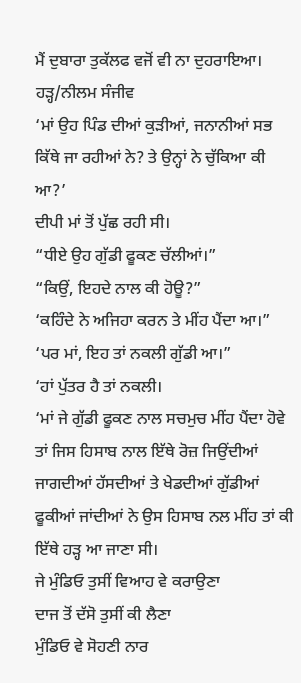ਮੈਂ ਦੁਬਾਰਾ ਤੁਕੱਲਫ ਵਜੋਂ ਵੀ ਨਾ ਦੁਹਰਾਇਆ।
ਹੜ੍ਹ/ਨੀਲਮ ਸੰਜੀਵ
‘ਮਾਂ ਉਹ ਪਿੰਡ ਦੀਆਂ ਕੁੜੀਆਂ, ਜਨਾਨੀਆਂ ਸਭ ਕਿੱਥੇ ਜਾ ਰਹੀਆਂ ਨੇ? ਤੇ ਉਨ੍ਹਾਂ ਨੇ ਚੁੱਕਿਆ ਕੀ ਆ?’
ਦੀਪੀ ਮਾਂ ਤੋਂ ਪੁੱਛ ਰਹੀ ਸੀ।
“ਧੀਏ ਉਹ ਗੁੱਡੀ ਫੂਕਣ ਚੱਲੀਆਂ।”
“ਕਿਉਂ, ਇਹਦੇ ਨਾਲ ਕੀ ਹੋਊ?”
‘ਕਹਿੰਦੇ ਨੇ ਅਜਿਹਾ ਕਰਨ ਤੇ ਮੀਂਹ ਪੈਂਦਾ ਆ।”
‘ਪਰ ਮਾਂ, ਇਹ ਤਾਂ ਨਕਲੀ ਗੁੱਡੀ ਆ।”
‘ਹਾਂ ਪੁੱਤਰ ਹੈ ਤਾਂ ਨਕਲੀ।
‘ਮਾਂ ਜੇ ਗੁੱਡੀ ਫੂਕਣ ਨਾਲ ਸਚਮੁਚ ਮੀਂਹ ਪੈਂਦਾ ਹੋਵੇ ਤਾਂ ਜਿਸ ਹਿਸਾਬ ਨਾਲ ਇੱਥੇ ਰੋਜ਼ ਜਿਉਂਦੀਆਂ ਜਾਗਦੀਆਂ ਹੱਸਦੀਆਂ ਤੇ ਖੇਡਦੀਆਂ ਗੁੱਡੀਆਂ ਫੂਕੀਆਂ ਜਾਂਦੀਆਂ ਨੇ ਉਸ ਹਿਸਾਬ ਨਲ ਮੀਂਹ ਤਾਂ ਕੀ ਇੱਥੇ ਹੜ੍ਹ ਆ ਜਾਣਾ ਸੀ।
ਜੇ ਮੁੰਡਿਓ ਤੁਸੀਂ ਵਿਆਹ ਵੇ ਕਰਾਉਣਾ
ਦਾਜ ਤੋਂ ਦੱਸੋ ਤੁਸੀਂ ਕੀ ਲੈਣਾ
ਮੁੰਡਿਓ ਵੇ ਸੋਹਣੀ ਨਾਰ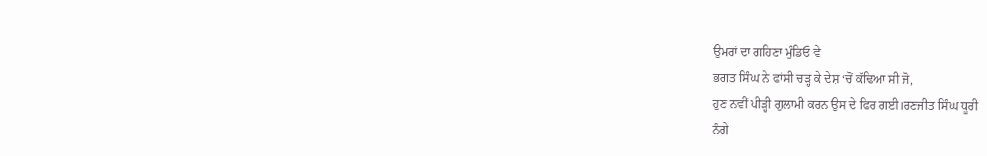ਉਮਰਾਂ ਦਾ ਗਹਿਣਾ ਮੁੰਡਿਓ ਵੇ
ਭਗਤ ਸਿੰਘ ਨੇ ਫਾਂਸੀ ਚੜ੍ਹ ਕੇ ਦੇਸ਼ ‘ਚੋਂ ਕੱਢਿਆ ਸੀ ਜੋ,
ਹੁਣ ਨਵੀਂ ਪੀੜ੍ਹੀ ਗੁਲਾਮੀ ਕਰਨ ਉਸ ਦੇ ਫਿਰ ਗਈ।ਰਣਜੀਤ ਸਿੰਘ ਧੂਰੀ
ਨੰਗੇ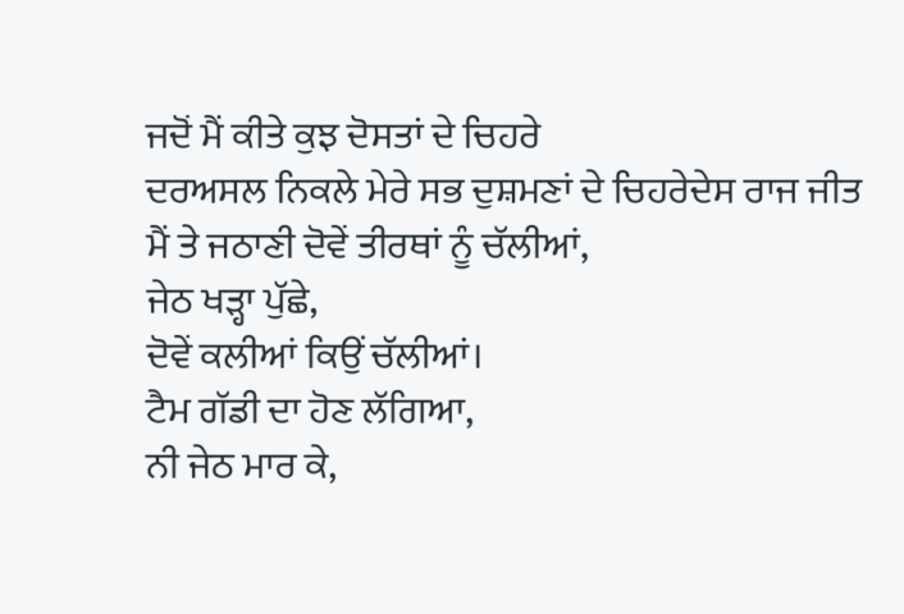ਜਦੋਂ ਮੈਂ ਕੀਤੇ ਕੁਝ ਦੋਸਤਾਂ ਦੇ ਚਿਹਰੇ
ਦਰਅਸਲ ਨਿਕਲੇ ਮੇਰੇ ਸਭ ਦੁਸ਼ਮਣਾਂ ਦੇ ਚਿਹਰੇਦੇਸ ਰਾਜ ਜੀਤ
ਮੈਂ ਤੇ ਜਠਾਣੀ ਦੋਵੇਂ ਤੀਰਥਾਂ ਨੂੰ ਚੱਲੀਆਂ,
ਜੇਠ ਖੜ੍ਹਾ ਪੁੱਛੇ,
ਦੋਵੇਂ ਕਲੀਆਂ ਕਿਉਂ ਚੱਲੀਆਂ।
ਟੈਮ ਗੱਡੀ ਦਾ ਹੋਣ ਲੱਗਿਆ,
ਨੀ ਜੇਠ ਮਾਰ ਕੇ,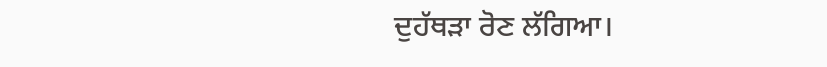ਦੁਹੱਥੜਾ ਰੋਣ ਲੱਗਿਆ।